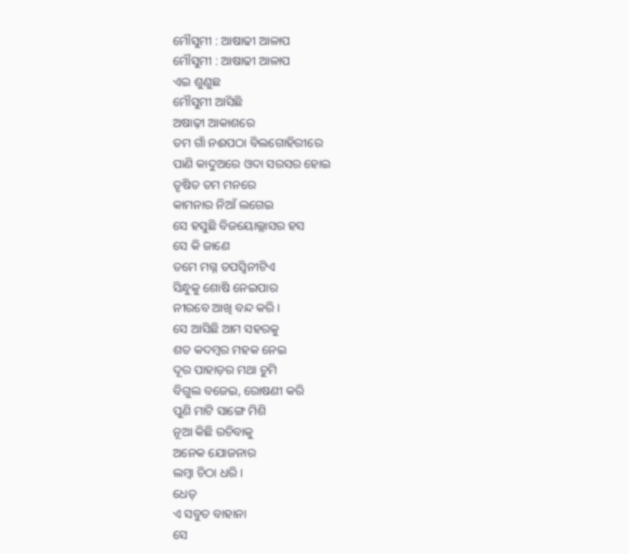ମୌସୁମୀ : ଆଷାଢୀ ଆଳାପ
ମୌସୁମୀ : ଆଷାଢୀ ଆଳାପ
ଏଇ ଶୁଣୁଛ
ମୌସୁମୀ ଆସିଛି
ଅଷାଢ଼ୀ ଆକାଶରେ
ତମ ଗାଁ ନଈପଠା ବିଲଗୋହିରୀରେ
ପାଣି କାଦୁଅରେ ଓଦା ସରସର ହୋଇ
ତୃଷିତ ତମ ମନରେ
କାମନାର ନିଆଁ ଲଗେଇ
ସେ ହସୁଛି ବିଜୟୋଲ୍ଲାସର ହସ
ସେ କି ଜାଣେ
ତମେ ମଗ୍ନ ତପସ୍ୱିନୀଟିଏ
ସିନ୍ଧୁକୁ ଶୋଷି ନେଇପାର
ନୀରବେ ଆଖି ବନ୍ଦ କରି ।
ସେ ଆସିଛି ଆମ ସହରକୁ
ଶତ କଦମ୍ବର ମହକ ନେଇ
ଦୂର ପାହାଡ଼ର ମଥା ଚୁମି
ବିଗୁଲ ବଜେଇ, ରୋଷଣୀ କରି
ପୁଣି ମାଟି ସାଙ୍ଗେ ମିଶି
ନୂଆ କିଛି ରଚିବାକୁ
ଅନେକ ଯୋଜନାର
ଲମ୍ବା ଚିଠା ଧରି ।
ଧେତ୍
ଏ ସବୁତ ବାହାନା
ସେ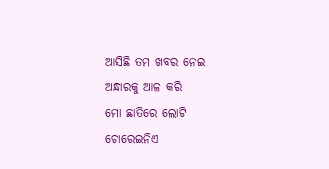ଆସିଛି ତମ ଖବର ନେଇ
ଅନ୍ଧାରକୁ ଆଳ କରି
ମୋ ଛାତିରେ ଲୋଟି
ଚୋରେଇନିଏ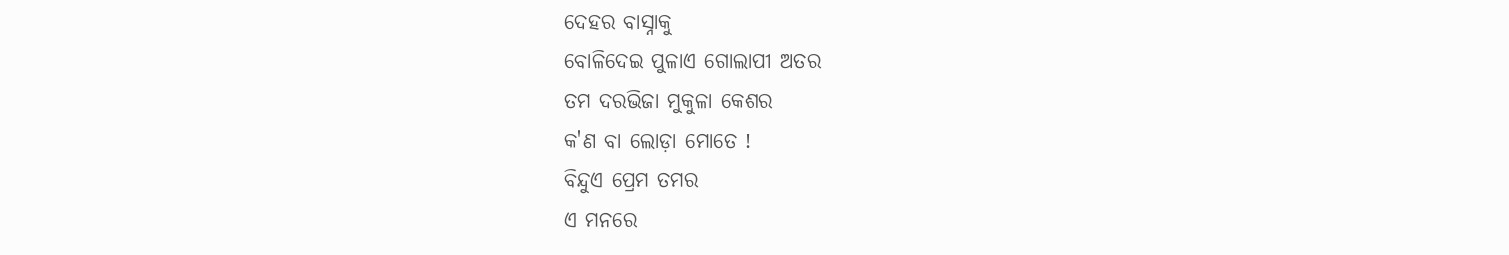ଦେହର ବାସ୍ନାକୁ
ବୋଳିଦେଇ ପୁଳାଏ ଗୋଲାପୀ ଅତର
ତମ ଦରଭିଜା ମୁକୁଳା କେଶର
କ'ଣ ବା ଲୋଡ଼ା ମୋତେ !
ବିନ୍ଦୁଏ ପ୍ରେମ ତମର
ଏ ମନରେ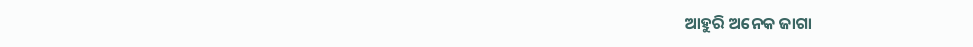ଆହୁରି ଅନେକ ଜାଗା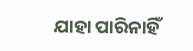ଯାହା ପାରିନାହିଁ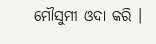ମୌସୁମୀ ଓଦା କରି ।